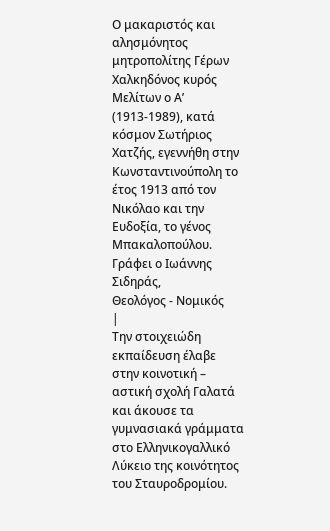Ο μακαριστός και αλησμόνητος μητροπολίτης Γέρων Χαλκηδόνος κυρός Μελίτων ο Α’ (1913-1989), κατά κόσμον Σωτήριος Χατζής, εγεννήθη στην Κωνσταντινούπολη το έτος 1913 από τον Νικόλαο και την Ευδοξία, το γένος Μπακαλοπούλου.
Γράφει ο Ιωάννης Σιδηράς,
Θεολόγος - Νομικός
|
Την στοιχειώδη εκπαίδευση έλαβε στην κοινοτική – αστική σχολή Γαλατά και άκουσε τα γυμνασιακά γράμματα στο Ελληνικογαλλικό Λύκειο της κοινότητος του Σταυροδρομίου.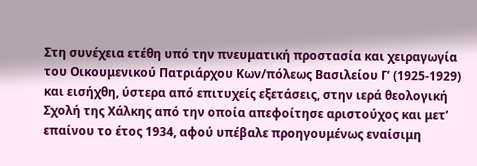Στη συνέχεια ετέθη υπό την πνευματική προστασία και χειραγωγία του Οικουμενικού Πατριάρχου Κων/πόλεως Βασιλείου Γ’ (1925-1929) και εισήχθη, ύστερα από επιτυχείς εξετάσεις, στην ιερά θεολογική Σχολή της Χάλκης από την οποία απεφοίτησε αριστούχος και μετ’ επαίνου το έτος 1934, αφού υπέβαλε προηγουμένως εναίσιμη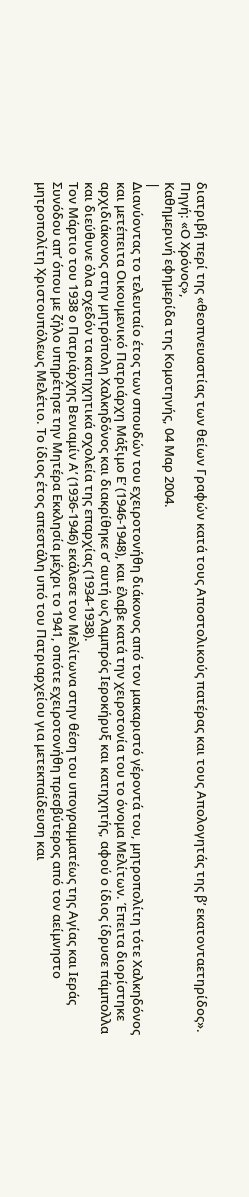διατριβή περί της «θεοπνευαστίας των θείων Γραφών κατά τους Αποστολικούς πατέρας και τους Απολογητάς της β’ εκατονταετηρίδος».
Πηγή: «Ο Χρόνος»,
Καθημερινή εφημερίδα της Κομοτηνής, 04 Μαρ 2004.
|
Διανύοντας το τελευταίο έτος των σπουδών του εχειροτονήθη διάκονος από τον μακαριστό γέροντά του, μητροπολίτη τότε Χαλκηδόνος και μετέπειτα Οικουμενικό Πατριάρχη Μάξιμο Ε’ (1946-1948), και έλαβε κατά την χειροτονία του το όνομα Μελίτων. Έπειτα διορίστηκε αρχιδιάκονος στην μητρόπολη Χαλκηδόνος και διακρίθηκε σ’ αυτή ως λαμπρός Ιεροκήρυξ και κατηχητής, αφού ο ίδιος ίδρυσε πάμπολλα και διεύθυνε όλα σχεδόν τα κατηχητικά σχολεία της επαρχίας (1934-1938).
Τον Μάρτιο του 1938 ο Πατριάρχης Βενιαμίν Α’ (1936-1946) εκάλεσε τον Μελίτωνα στην θέση του υπογραμματέως της Αγίας και Ιεράς Συνόδου απ’ όπου με ζήλο υπηρέτησε την Μητέρα Εκκλησία μέχρι το 1941, οπότε εχειροτονήθη πρεσβύτερος από τον αείμνηστο μητροπολίτη Χριστουπόλεως Μελέτιο. Το ίδιος έτος απεστάλη υπό του Πατριαρχείου για μετεκπαίδευση και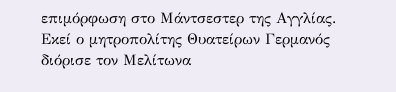επιμόρφωση στο Μάντσεστερ της Αγγλίας.
Εκεί ο μητροπολίτης Θυατείρων Γερμανός διόρισε τον Μελίτωνα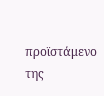προϊστάμενο της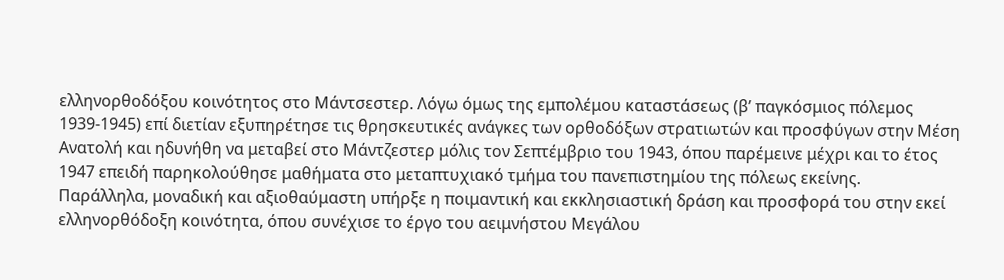ελληνορθοδόξου κοινότητος στο Μάντσεστερ. Λόγω όμως της εμπολέμου καταστάσεως (β’ παγκόσμιος πόλεμος 1939-1945) επί διετίαν εξυπηρέτησε τις θρησκευτικές ανάγκες των ορθοδόξων στρατιωτών και προσφύγων στην Μέση Ανατολή και ηδυνήθη να μεταβεί στο Μάντζεστερ μόλις τον Σεπτέμβριο του 1943, όπου παρέμεινε μέχρι και το έτος 1947 επειδή παρηκολούθησε μαθήματα στο μεταπτυχιακό τμήμα του πανεπιστημίου της πόλεως εκείνης.
Παράλληλα, μοναδική και αξιοθαύμαστη υπήρξε η ποιμαντική και εκκλησιαστική δράση και προσφορά του στην εκεί ελληνορθόδοξη κοινότητα, όπου συνέχισε το έργο του αειμνήστου Μεγάλου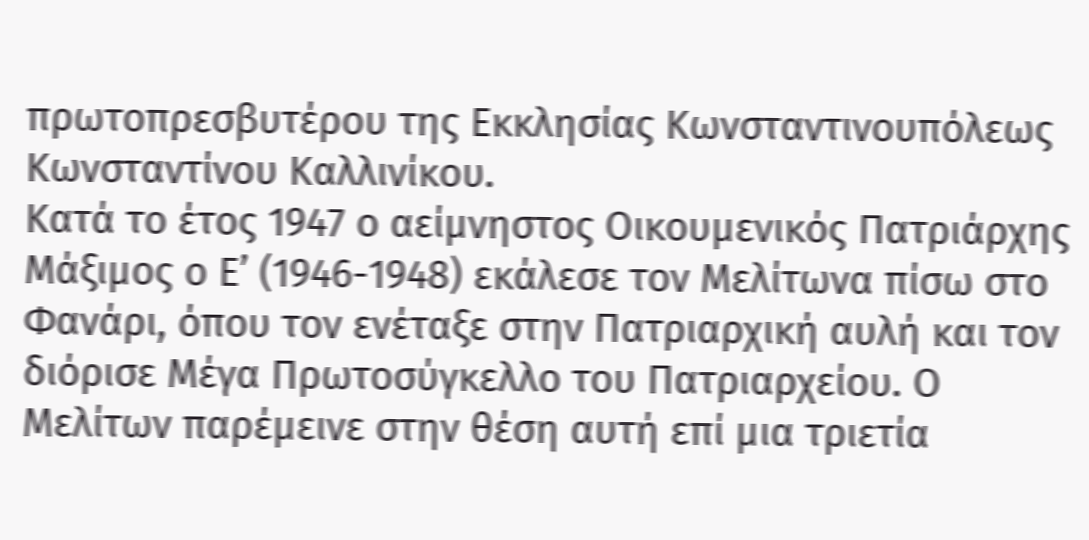πρωτοπρεσβυτέρου της Εκκλησίας Κωνσταντινουπόλεως Κωνσταντίνου Καλλινίκου.
Κατά το έτος 1947 ο αείμνηστος Οικουμενικός Πατριάρχης Μάξιμος ο Ε’ (1946-1948) εκάλεσε τον Μελίτωνα πίσω στο Φανάρι, όπου τον ενέταξε στην Πατριαρχική αυλή και τον διόρισε Μέγα Πρωτοσύγκελλο του Πατριαρχείου. Ο Μελίτων παρέμεινε στην θέση αυτή επί μια τριετία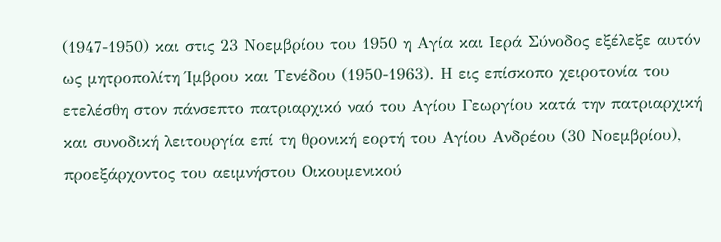(1947-1950) και στις 23 Νοεμβρίου του 1950 η Αγία και Ιερά Σύνοδος εξέλεξε αυτόν ως μητροπολίτη Ίμβρου και Τενέδου (1950-1963). Η εις επίσκοπο χειροτονία του ετελέσθη στον πάνσεπτο πατριαρχικό ναό του Αγίου Γεωργίου κατά την πατριαρχική και συνοδική λειτουργία επί τη θρονική εορτή του Αγίου Ανδρέου (30 Νοεμβρίου), προεξάρχοντος του αειμνήστου Οικουμενικού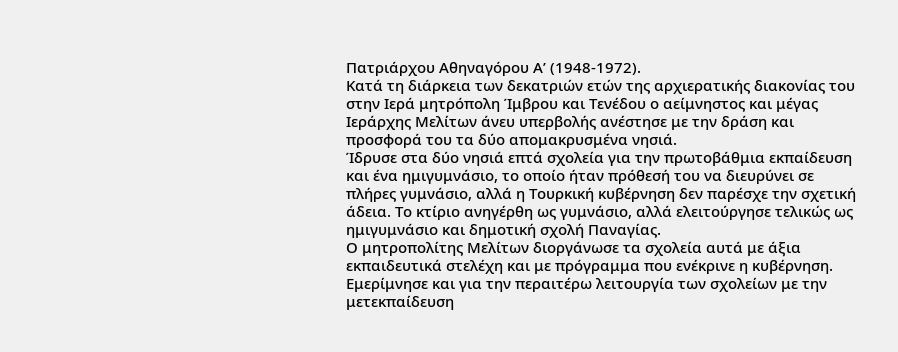Πατριάρχου Αθηναγόρου Α’ (1948-1972).
Κατά τη διάρκεια των δεκατριών ετών της αρχιερατικής διακονίας του στην Ιερά μητρόπολη Ίμβρου και Τενέδου ο αείμνηστος και μέγας Ιεράρχης Μελίτων άνευ υπερβολής ανέστησε με την δράση και προσφορά του τα δύο απομακρυσμένα νησιά.
Ίδρυσε στα δύο νησιά επτά σχολεία για την πρωτοβάθμια εκπαίδευση και ένα ημιγυμνάσιο, το οποίο ήταν πρόθεσή του να διευρύνει σε πλήρες γυμνάσιο, αλλά η Τουρκική κυβέρνηση δεν παρέσχε την σχετική άδεια. Το κτίριο ανηγέρθη ως γυμνάσιο, αλλά ελειτούργησε τελικώς ως ημιγυμνάσιο και δημοτική σχολή Παναγίας.
Ο μητροπολίτης Μελίτων διοργάνωσε τα σχολεία αυτά με άξια εκπαιδευτικά στελέχη και με πρόγραμμα που ενέκρινε η κυβέρνηση. Εμερίμνησε και για την περαιτέρω λειτουργία των σχολείων με την μετεκπαίδευση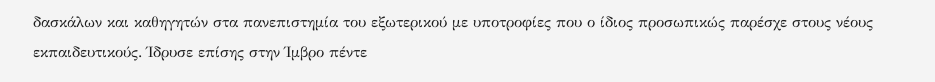δασκάλων και καθηγητών στα πανεπιστημία του εξωτερικού με υποτροφίες που ο ίδιος προσωπικώς παρέσχε στους νέους εκπαιδευτικούς. Ίδρυσε επίσης στην Ίμβρο πέντε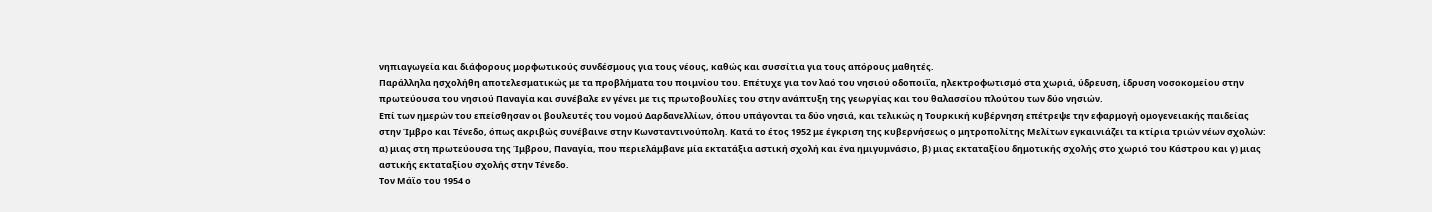νηπιαγωγεία και διάφορους μορφωτικούς συνδέσμους για τους νέους, καθώς και συσσίτια για τους απόρους μαθητές.
Παράλληλα ησχολήθη αποτελεσματικώς με τα προβλήματα του ποιμνίου του. Επέτυχε για τον λαό του νησιού οδοποιΐα, ηλεκτροφωτισμό στα χωριά, ύδρευση, ίδρυση νοσοκομείου στην πρωτεύουσα του νησιού Παναγία και συνέβαλε εν γένει με τις πρωτοβουλίες του στην ανάπτυξη της γεωργίας και του θαλασσίου πλούτου των δύο νησιών.
Επί των ημερών του επείσθησαν οι βουλευτές του νομού Δαρδανελλίων, όπου υπάγονται τα δύο νησιά, και τελικώς η Τουρκική κυβέρνηση επέτρεψε την εφαρμογή ομογενειακής παιδείας στην Ίμβρο και Τένεδο, όπως ακριβώς συνέβαινε στην Κωνσταντινούπολη. Κατά το έτος 1952 με έγκριση της κυβερνήσεως ο μητροπολίτης Μελίτων εγκαινιάζει τα κτίρια τριών νέων σχολών: α) μιας στη πρωτεύουσα της Ίμβρου, Παναγία, που περιελάμβανε μία εκτατάξια αστική σχολή και ένα ημιγυμνάσιο, β) μιας εκταταξίου δημοτικής σχολής στο χωριό του Κάστρου και γ) μιας αστικής εκταταξίου σχολής στην Τένεδο.
Τον Μάϊο του 1954 ο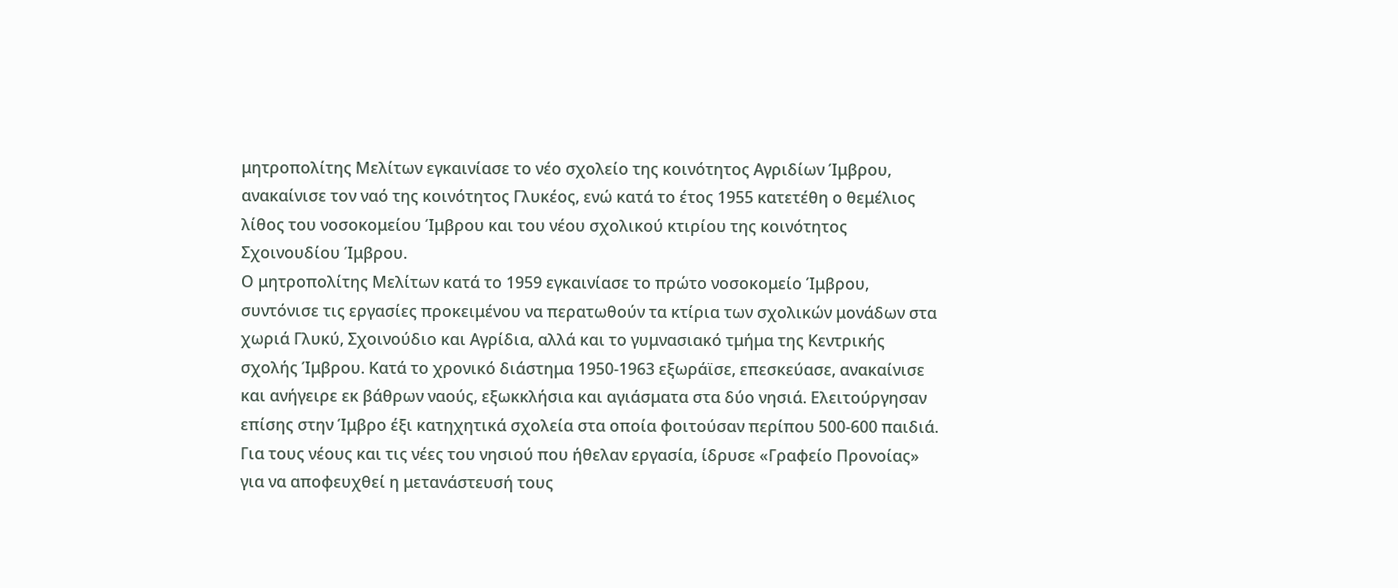μητροπολίτης Μελίτων εγκαινίασε το νέο σχολείο της κοινότητος Αγριδίων Ίμβρου, ανακαίνισε τον ναό της κοινότητος Γλυκέος, ενώ κατά το έτος 1955 κατετέθη ο θεμέλιος λίθος του νοσοκομείου Ίμβρου και του νέου σχολικού κτιρίου της κοινότητος Σχοινουδίου Ίμβρου.
Ο μητροπολίτης Μελίτων κατά το 1959 εγκαινίασε το πρώτο νοσοκομείο Ίμβρου, συντόνισε τις εργασίες προκειμένου να περατωθούν τα κτίρια των σχολικών μονάδων στα χωριά Γλυκύ, Σχοινούδιο και Αγρίδια, αλλά και το γυμνασιακό τμήμα της Κεντρικής σχολής Ίμβρου. Κατά το χρονικό διάστημα 1950-1963 εξωράϊσε, επεσκεύασε, ανακαίνισε και ανήγειρε εκ βάθρων ναούς, εξωκκλήσια και αγιάσματα στα δύο νησιά. Ελειτούργησαν επίσης στην Ίμβρο έξι κατηχητικά σχολεία στα οποία φοιτούσαν περίπου 500-600 παιδιά.
Για τους νέους και τις νέες του νησιού που ήθελαν εργασία, ίδρυσε «Γραφείο Προνοίας» για να αποφευχθεί η μετανάστευσή τους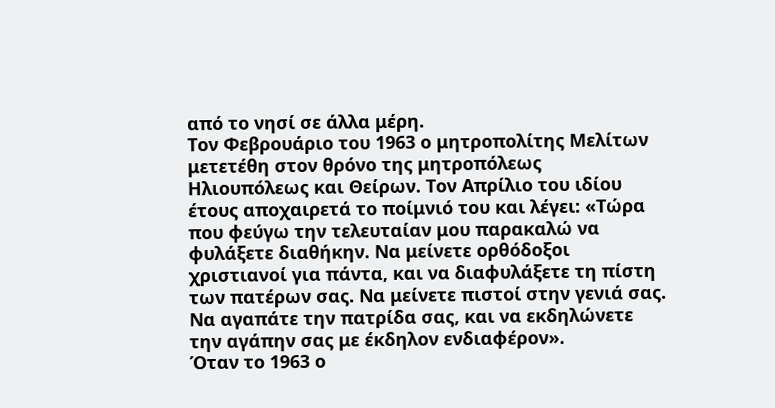από το νησί σε άλλα μέρη.
Τον Φεβρουάριο του 1963 ο μητροπολίτης Μελίτων μετετέθη στον θρόνο της μητροπόλεως Ηλιουπόλεως και Θείρων. Τον Απρίλιο του ιδίου έτους αποχαιρετά το ποίμνιό του και λέγει: «Τώρα που φεύγω την τελευταίαν μου παρακαλώ να φυλάξετε διαθήκην. Να μείνετε ορθόδοξοι χριστιανοί για πάντα, και να διαφυλάξετε τη πίστη των πατέρων σας. Να μείνετε πιστοί στην γενιά σας. Να αγαπάτε την πατρίδα σας, και να εκδηλώνετε την αγάπην σας με έκδηλον ενδιαφέρον».
Όταν το 1963 ο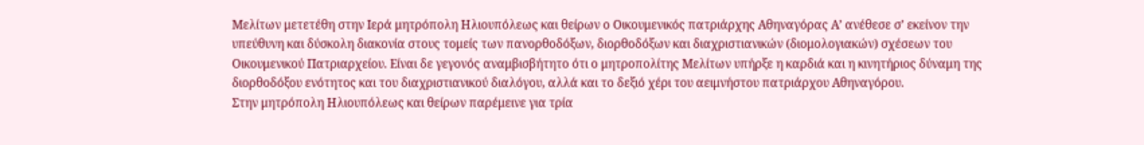Μελίτων μετετέθη στην Ιερά μητρόπολη Ηλιουπόλεως και θείρων ο Οικουμενικός πατριάρχης Αθηναγόρας Α’ ανέθεσε σ’ εκείνον την υπεύθυνη και δύσκολη διακονία στους τομείς των πανορθοδόξων, διορθοδόξων και διαχριστιανικών (διομολογιακών) σχέσεων του Οικουμενικού Πατριαρχείου. Είναι δε γεγονός αναμβισβήτητο ότι ο μητροπολίτης Μελίτων υπήρξε η καρδιά και η κινητήριος δύναμη της διορθοδόξου ενότητος και του διαχριστιανικού διαλόγου, αλλά και το δεξιό χέρι του αειμνήστου πατριάρχου Αθηναγόρου.
Στην μητρόπολη Ηλιουπόλεως και θείρων παρέμεινε για τρία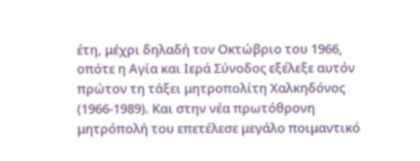έτη, μέχρι δηλαδή τον Οκτώβριο του 1966, οπότε η Αγία και Ιερά Σύνοδος εξέλεξε αυτόν πρώτον τη τάξει μητροπολίτη Χαλκηδόνος (1966-1989). Και στην νέα πρωτόθρονη μητρόπολή του επετέλεσε μεγάλο ποιμαντικό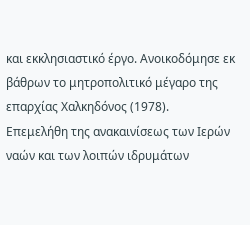και εκκλησιαστικό έργο. Ανοικοδόμησε εκ βάθρων το μητροπολιτικό μέγαρο της επαρχίας Χαλκηδόνος (1978).
Επεμελήθη της ανακαινίσεως των Ιερών ναών και των λοιπών ιδρυμάτων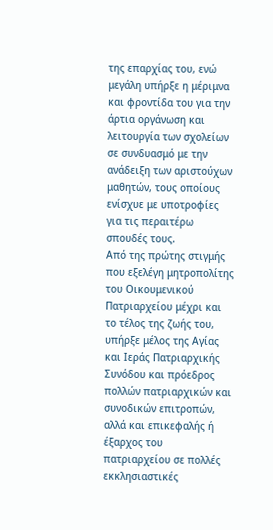της επαρχίας του, ενώ μεγάλη υπήρξε η μέριμνα και φροντίδα του για την άρτια οργάνωση και λειτουργία των σχολείων σε συνδυασμό με την ανάδειξη των αριστούχων μαθητών, τους οποίους ενίσχυε με υποτροφίες για τις περαιτέρω σπουδές τους.
Από της πρώτης στιγμής που εξελέγη μητροπολίτης του Οικουμενικού Πατριαρχείου μέχρι και το τέλος της ζωής του, υπήρξε μέλος της Αγίας και Ιεράς Πατριαρχικής Συνόδου και πρόεδρος πολλών πατριαρχικών και συνοδικών επιτροπών, αλλά και επικεφαλής ή έξαρχος του πατριαρχείου σε πολλές εκκλησιαστικές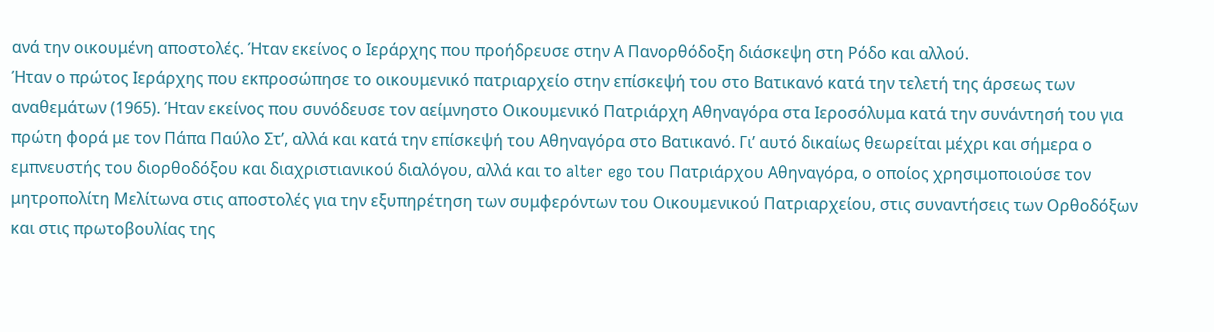ανά την οικουμένη αποστολές. Ήταν εκείνος ο Ιεράρχης που προήδρευσε στην Α Πανορθόδοξη διάσκεψη στη Ρόδο και αλλού.
Ήταν ο πρώτος Ιεράρχης που εκπροσώπησε το οικουμενικό πατριαρχείο στην επίσκεψή του στο Βατικανό κατά την τελετή της άρσεως των αναθεμάτων (1965). Ήταν εκείνος που συνόδευσε τον αείμνηστο Οικουμενικό Πατριάρχη Αθηναγόρα στα Ιεροσόλυμα κατά την συνάντησή του για πρώτη φορά με τον Πάπα Παύλο Στ’, αλλά και κατά την επίσκεψή του Αθηναγόρα στο Βατικανό. Γι’ αυτό δικαίως θεωρείται μέχρι και σήμερα ο εμπνευστής του διορθοδόξου και διαχριστιανικού διαλόγου, αλλά και το alter ego του Πατριάρχου Αθηναγόρα, ο οποίος χρησιμοποιούσε τον μητροπολίτη Μελίτωνα στις αποστολές για την εξυπηρέτηση των συμφερόντων του Οικουμενικού Πατριαρχείου, στις συναντήσεις των Ορθοδόξων και στις πρωτοβουλίας της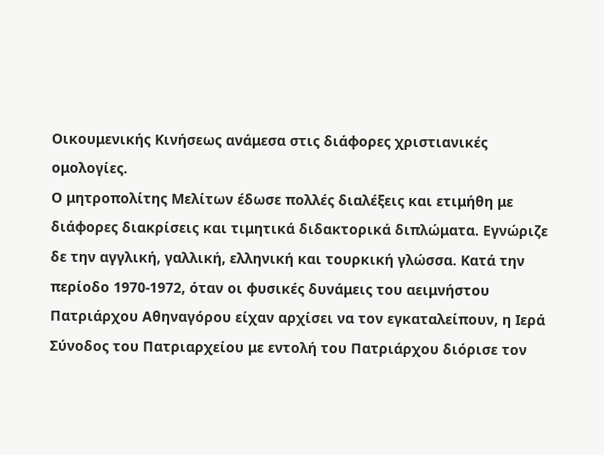Οικουμενικής Κινήσεως ανάμεσα στις διάφορες χριστιανικές ομολογίες.
Ο μητροπολίτης Μελίτων έδωσε πολλές διαλέξεις και ετιμήθη με διάφορες διακρίσεις και τιμητικά διδακτορικά διπλώματα. Εγνώριζε δε την αγγλική, γαλλική, ελληνική και τουρκική γλώσσα. Κατά την περίοδο 1970-1972, όταν οι φυσικές δυνάμεις του αειμνήστου Πατριάρχου Αθηναγόρου είχαν αρχίσει να τον εγκαταλείπουν, η Ιερά Σύνοδος του Πατριαρχείου με εντολή του Πατριάρχου διόρισε τον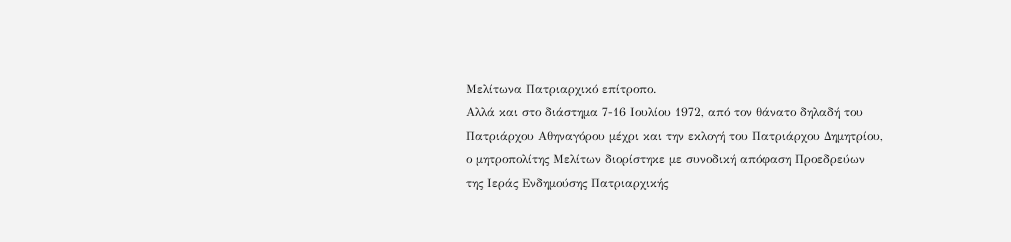Μελίτωνα Πατριαρχικό επίτροπο.
Αλλά και στο διάστημα 7-16 Ιουλίου 1972, από τον θάνατο δηλαδή του Πατριάρχου Αθηναγόρου μέχρι και την εκλογή του Πατριάρχου Δημητρίου, ο μητροπολίτης Μελίτων διορίστηκε με συνοδική απόφαση Προεδρεύων της Ιεράς Ενδημούσης Πατριαρχικής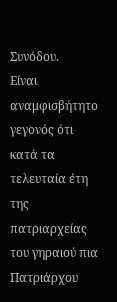Συνόδου.
Είναι αναμφισβήτητο γεγονός ότι κατά τα τελευταία έτη της πατριαρχείας του γηραιού πια Πατριάρχου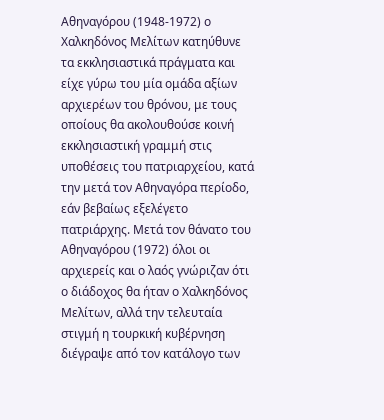Αθηναγόρου (1948-1972) ο Χαλκηδόνος Μελίτων κατηύθυνε τα εκκλησιαστικά πράγματα και είχε γύρω του μία ομάδα αξίων αρχιερέων του θρόνου, με τους οποίους θα ακολουθούσε κοινή εκκλησιαστική γραμμή στις υποθέσεις του πατριαρχείου, κατά την μετά τον Αθηναγόρα περίοδο, εάν βεβαίως εξελέγετο πατριάρχης. Μετά τον θάνατο του Αθηναγόρου (1972) όλοι οι αρχιερείς και ο λαός γνώριζαν ότι ο διάδοχος θα ήταν ο Χαλκηδόνος Μελίτων, αλλά την τελευταία στιγμή η τουρκική κυβέρνηση διέγραψε από τον κατάλογο των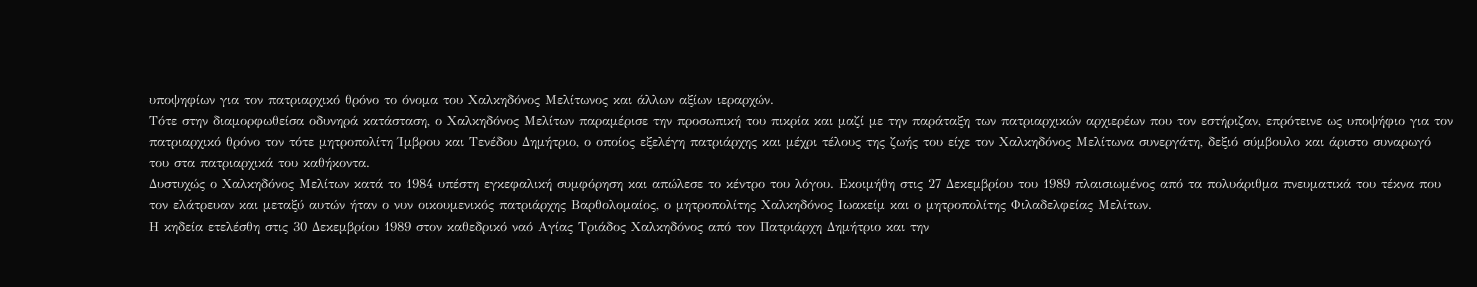υποψηφίων για τον πατριαρχικό θρόνο το όνομα του Χαλκηδόνος Μελίτωνος και άλλων αξίων ιεραρχών.
Τότε στην διαμορφωθείσα οδυνηρά κατάσταση, ο Χαλκηδόνος Μελίτων παραμέρισε την προσωπική του πικρία και μαζί με την παράταξη των πατριαρχικών αρχιερέων που τον εστήριζαν, επρότεινε ως υποψήφιο για τον πατριαρχικό θρόνο τον τότε μητροπολίτη Ίμβρου και Τενέδου Δημήτριο, ο οποίος εξελέγη πατριάρχης και μέχρι τέλους της ζωής του είχε τον Χαλκηδόνος Μελίτωνα συνεργάτη, δεξιό σύμβουλο και άριστο συναρωγό του στα πατριαρχικά του καθήκοντα.
Δυστυχώς ο Χαλκηδόνος Μελίτων κατά το 1984 υπέστη εγκεφαλική συμφόρηση και απώλεσε το κέντρο του λόγου. Εκοιμήθη στις 27 Δεκεμβρίου του 1989 πλαισιωμένος από τα πολυάριθμα πνευματικά του τέκνα που τον ελάτρευαν και μεταξύ αυτών ήταν ο νυν οικουμενικός πατριάρχης Βαρθολομαίος, ο μητροπολίτης Χαλκηδόνος Ιωακείμ και ο μητροπολίτης Φιλαδελφείας Μελίτων.
Η κηδεία ετελέσθη στις 30 Δεκεμβρίου 1989 στον καθεδρικό ναό Αγίας Τριάδος Χαλκηδόνος από τον Πατριάρχη Δημήτριο και την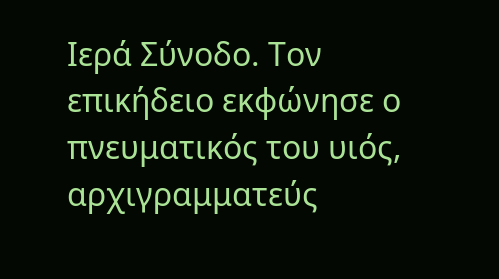Ιερά Σύνοδο. Τον επικήδειο εκφώνησε ο πνευματικός του υιός, αρχιγραμματεύς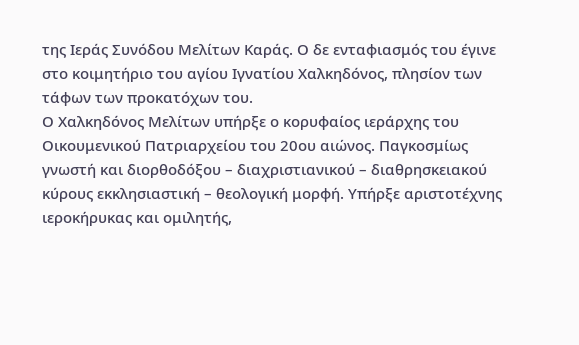της Ιεράς Συνόδου Μελίτων Καράς. Ο δε ενταφιασμός του έγινε στο κοιμητήριο του αγίου Ιγνατίου Χαλκηδόνος, πλησίον των τάφων των προκατόχων του.
Ο Χαλκηδόνος Μελίτων υπήρξε ο κορυφαίος ιεράρχης του Οικουμενικού Πατριαρχείου του 20ου αιώνος. Παγκοσμίως γνωστή και διορθοδόξου – διαχριστιανικού – διαθρησκειακού κύρους εκκλησιαστική – θεολογική μορφή. Υπήρξε αριστοτέχνης ιεροκήρυκας και ομιλητής,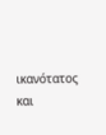ικανότατος και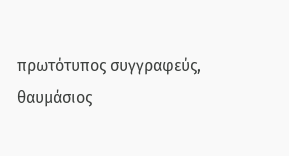πρωτότυπος συγγραφεύς, θαυμάσιος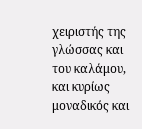χειριστής της γλώσσας και του καλάμου, και κυρίως μοναδικός και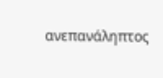ανεπανάληπτος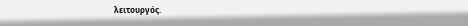λειτουργός.